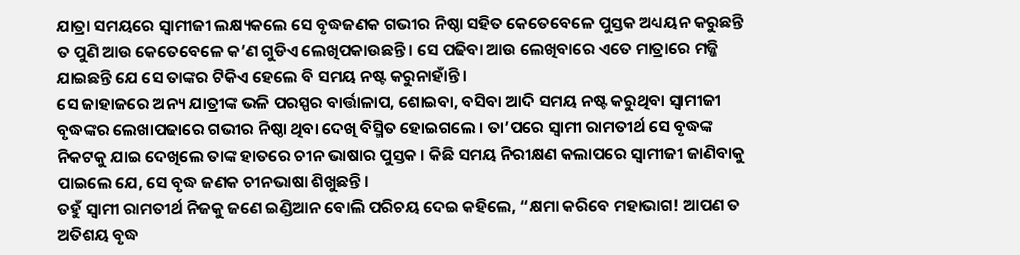ଯାତ୍ରା ସମୟରେ ସ୍ୱାମୀଜୀ ଲକ୍ଷ୍ୟକଲେ ସେ ବୃଦ୍ଧଜଣକ ଗଭୀର ନିଷ୍ଠା ସହିତ କେତେବେଳେ ପୁସ୍ତକ ଅଧ୍ୟୟନ କରୁଛନ୍ତି ତ ପୁଣି ଆଉ କେତେବେଳେ କ’ଣ ଗୁଡିଏ ଲେଖିପକାଉଛନ୍ତି । ସେ ପଢିବା ଆଉ ଲେଖିବାରେ ଏତେ ମାତ୍ରାରେ ମଜ୍ଜି ଯାଇଛନ୍ତି ଯେ ସେ ତାଙ୍କର ଟିକିଏ ହେଲେ ବି ସମୟ ନଷ୍ଟ କରୁନାହାଁନ୍ତି ।
ସେ ଜାହାଜରେ ଅନ୍ୟ ଯାତ୍ରୀଙ୍କ ଭଳି ପରସ୍ପର ବାର୍ତ୍ତାଳାପ, ଶୋଇବା, ବସିବା ଆଦି ସମୟ ନଷ୍ଟ କରୁଥିବା ସ୍ୱାମୀଜୀ ବୃଦ୍ଧଙ୍କର ଲେଖାପଢାରେ ଗଭୀର ନିଷ୍ଠା ଥିବା ଦେଖି ବିସ୍ମିତ ହୋଇଗଲେ । ତା’ପରେ ସ୍ୱାମୀ ରାମତୀର୍ଥ ସେ ବୃଦ୍ଧଙ୍କ ନିକଟକୁ ଯାଇ ଦେଖିଲେ ତାଙ୍କ ହାତରେ ଚୀନ ଭାଷାର ପୁସ୍ତକ । କିଛି ସମୟ ନିରୀକ୍ଷଣ କଲାପରେ ସ୍ୱାମୀଜୀ ଜାଣିବାକୁ ପାଇଲେ ଯେ, ସେ ବୃଦ୍ଧ ଜଣକ ଚୀନଭାଷା ଶିଖୁଛନ୍ତି ।
ତହୁଁ ସ୍ୱାମୀ ରାମତୀର୍ଥ ନିଜକୁ ଜଣେ ଇଣ୍ଡିଆନ ବୋଲି ପରିଚୟ ଦେଇ କହିଲେ, “କ୍ଷମା କରିବେ ମହାଭାଗ! ଆପଣ ତ ଅତିଶୟ ବୃଦ୍ଧ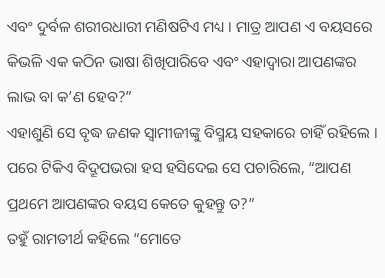ଏବଂ ଦୁର୍ବଳ ଶରୀରଧାରୀ ମଣିଷଟିଏ ମଧ୍ୟ । ମାତ୍ର ଆପଣ ଏ ବୟସରେ କିଭଳି ଏକ କଠିନ ଭାଷା ଶିଖିପାରିବେ ଏବଂ ଏହାଦ୍ୱାରା ଆପଣଙ୍କର ଲାଭ ବା କ’ଣ ହେବ?”
ଏହାଶୁଣି ସେ ବୃଦ୍ଧ ଜଣକ ସ୍ୱାମୀଜୀଙ୍କୁ ବିସ୍ମୟ ସହକାରେ ଚାହିଁ ରହିଲେ । ପରେ ଟିକିଏ ବିଦ୍ରୂପଭରା ହସ ହସିଦେଇ ସେ ପଚାରିଲେ, “ଆପଣ ପ୍ରଥମେ ଆପଣଙ୍କର ବୟସ କେତେ କୁହନ୍ତୁ ତ?”
ତହୁଁ ରାମତୀର୍ଥ କହିଲେ “ମୋତେ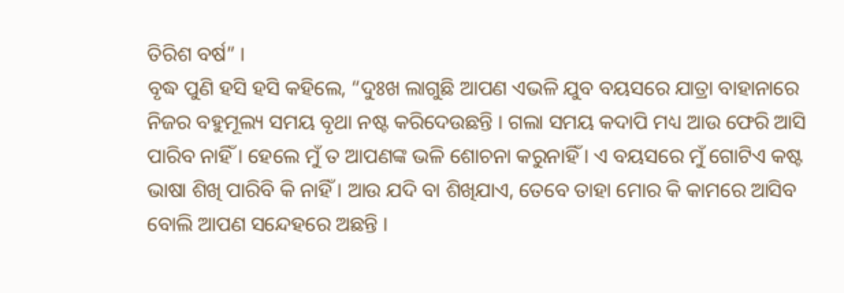ତିରିଶ ବର୍ଷ” ।
ବୃଦ୍ଧ ପୁଣି ହସି ହସି କହିଲେ, “ଦୁଃଖ ଲାଗୁଛି ଆପଣ ଏଭଳି ଯୁବ ବୟସରେ ଯାତ୍ରା ବାହାନାରେ ନିଜର ବହୁମୂଲ୍ୟ ସମୟ ବୃଥା ନଷ୍ଟ କରିଦେଉଛନ୍ତି । ଗଲା ସମୟ କଦାପି ମଧ୍ୟ ଆଉ ଫେରି ଆସି ପାରିବ ନାହିଁ । ହେଲେ ମୁଁ ତ ଆପଣଙ୍କ ଭଳି ଶୋଚନା କରୁନାହିଁ । ଏ ବୟସରେ ମୁଁ ଗୋଟିଏ କଷ୍ଟ ଭାଷା ଶିଖି ପାରିବି କି ନାହିଁ । ଆଉ ଯଦି ବା ଶିଖିଯାଏ, ତେବେ ତାହା ମୋର କି କାମରେ ଆସିବ ବୋଲି ଆପଣ ସନ୍ଦେହରେ ଅଛନ୍ତି ।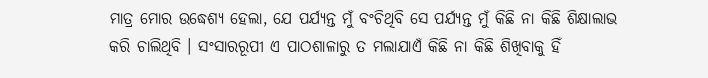ମାତ୍ର ମୋର ଉଦ୍ଧେଶ୍ୟ ହେଲା, ଯେ ପର୍ଯ୍ୟନ୍ତ ମୁଁ ବଂଚିଥିବି ସେ ପର୍ଯ୍ୟନ୍ତ ମୁଁ କିଛି ନା କିଛି ଶିକ୍ଷାଲାଭ କରି ଚାଲିଥିବି । ସଂସାରରୂପୀ ଏ ପାଠଶାଳାରୁ ତ ମଲାଯାଏଁ କିଛି ନା କିଛି ଶିଖିବାକୁ ହିଁ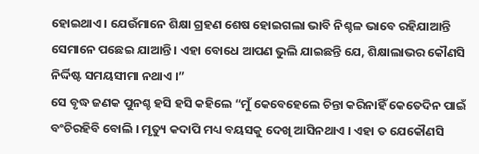ହୋଇଥାଏ । ଯେଉଁମାନେ ଶିକ୍ଷା ଗ୍ରହଣ ଶେଷ ହୋଇଗଲା ଭାବି ନିଶ୍ଚଳ ଭାବେ ରହିଯାଆନ୍ତି ସେମାନେ ପଛେଇ ଯାଆନ୍ତି । ଏହା ବୋଧେ ଆପଣ ଭୁଲି ଯାଇଛନ୍ତି ଯେ, ଶିକ୍ଷାଲାଭର କୌଣସି ନିର୍ଦ୍ଦିଷ୍ଟ ସମୟସୀମା ନଥାଏ ।”
ସେ ବୃଦ୍ଧ ଜଣକ ପୁନଶ୍ଚ ହସି ହସି କହିଲେ “ମୁଁ କେବେହେଲେ ଚିନ୍ତା କରିନାହିଁ କେତେଦିନ ପାଇଁ ବଂଚିରହିବି ବୋଲି । ମୃତ୍ୟୁ କଦାପି ମଧ୍ୟ ବୟସକୁ ଦେଖି ଆସିନଥାଏ । ଏହା ତ ଯେକୌଣସି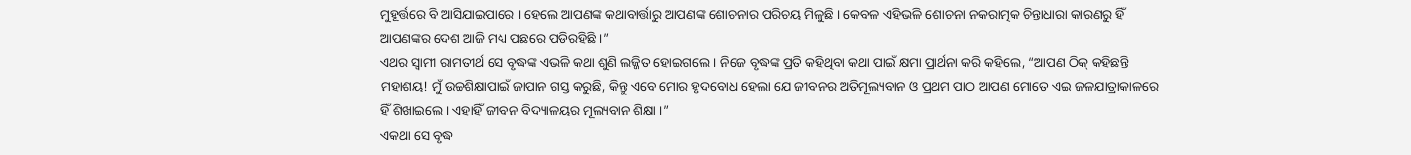ମୁହୂର୍ତ୍ତରେ ବି ଆସିଯାଇପାରେ । ହେଲେ ଆପଣଙ୍କ କଥାବାର୍ତ୍ତାରୁ ଆପଣଙ୍କ ଶୋଚନାର ପରିଚୟ ମିଳୁଛି । କେବଳ ଏହିଭଳି ଶୋଚନା ନକରାତ୍ମକ ଚିନ୍ତାଧାରା କାରଣରୁ ହିଁ ଆପଣଙ୍କର ଦେଶ ଆଜି ମଧ୍ୟ ପଛରେ ପଡିରହିଛି ।”
ଏଥର ସ୍ୱାମୀ ରାମତୀର୍ଥ ସେ ବୃଦ୍ଧଙ୍କ ଏଭଳି କଥା ଶୁଣି ଲଜ୍ଜିତ ହୋଇଗଲେ । ନିଜେ ବୃଦ୍ଧଙ୍କ ପ୍ରତି କହିଥିବା କଥା ପାଇଁ କ୍ଷମା ପ୍ରାର୍ଥନା କରି କହିଲେ, “ଆପଣ ଠିକ୍ କହିଛନ୍ତି ମହାଶୟ! ମୁଁ ଉଚ୍ଚଶିକ୍ଷାପାଇଁ ଜାପାନ ଗସ୍ତ କରୁଛି, କିନ୍ତୁ ଏବେ ମୋର ହୃଦବୋଧ ହେଲା ଯେ ଜୀବନର ଅତିମୂଲ୍ୟବାନ ଓ ପ୍ରଥମ ପାଠ ଆପଣ ମୋତେ ଏଇ ଜଳଯାତ୍ରାକାଳରେ ହିଁ ଶିଖାଇଲେ । ଏହାହିଁ ଜୀବନ ବିଦ୍ୟାଳୟର ମୂଲ୍ୟବାନ ଶିକ୍ଷା ।”
ଏକଥା ସେ ବୃଦ୍ଧ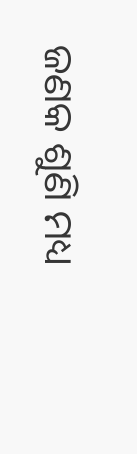ଜଣକ ଶୁଣି ମଧ୍ୟ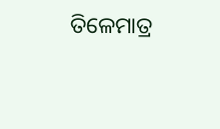ତିଳେମାତ୍ର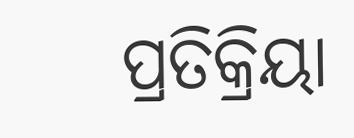ପ୍ରତିକ୍ରିୟା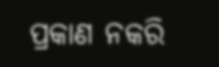ପ୍ରକାଣ ନକରି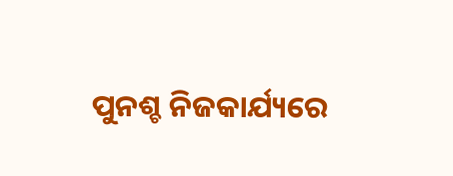ପୁନଶ୍ଚ ନିଜକାର୍ଯ୍ୟରେ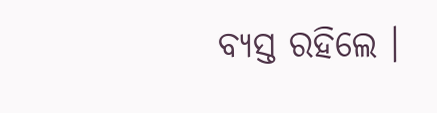ବ୍ୟସ୍ତ ରହିଲେ ।